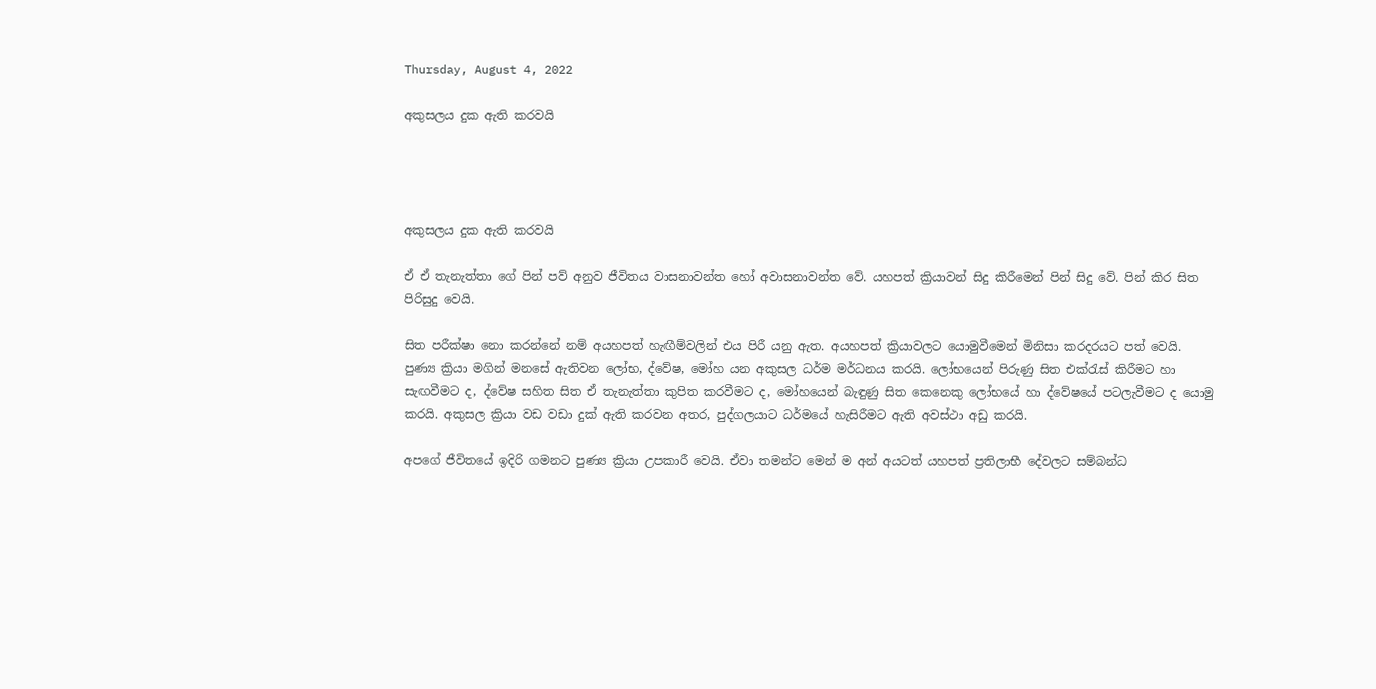Thursday, August 4, 2022

අකුසලය දුක ඇති කරවයි




අකුසලය දුක ඇති කරවයි

ඒ ඒ තැනැත්තා ගේ පින් පව් අනුව ජීවිතය වාසනාවන්ත හෝ අවාසනාවන්ත වේ. යහපත් ක්‍රියාවන් සිදු කිරීමෙන් පින් සිදු වේ. පින් කිර සිත පිරිසුදු වෙයි.

සිත පරීක්ෂා නො කරන්නේ නම් අයහපත් හැඟීම්වලින් එය පිරී යනු ඇත. අයහපත් ක්‍රියාවලට යොමුවීමෙන් මිනිසා කරදරයට පත් වෙයි. පුණ්‍ය ක්‍රියා මගින් මනසේ ඇතිවන ලෝභ, ද්වේෂ, මෝහ යන අකුසල ධර්ම මර්ධනය කරයි. ලෝභයෙන් පිරුණු සිත එක්රැස් කිරීමට හා සැඟවීමට ද, ද්වේෂ සහිත සිත ඒ තැනැත්තා කුපිත කරවීමට ද, මෝහයෙන් බැඳුණු සිත කෙනෙකු ලෝභයේ හා ද්වේෂයේ පටලැවීමට ද යොමු කරයි. අකුසල ක්‍රියා වඩ වඩා දුක් ඇති කරවන අතර, පුද්ගලයාට ධර්මයේ හැසිරීමට ඇති අවස්ථා අඩු කරයි.

අපගේ ජීවිතයේ ඉදිරි ගමනට පුණ්‍ය ක්‍රියා උපකාරී වෙයි. ඒවා තමන්ට මෙන් ම අන් අයටත් යහපත් ප්‍රතිලාභී දේවලට සම්බන්ධ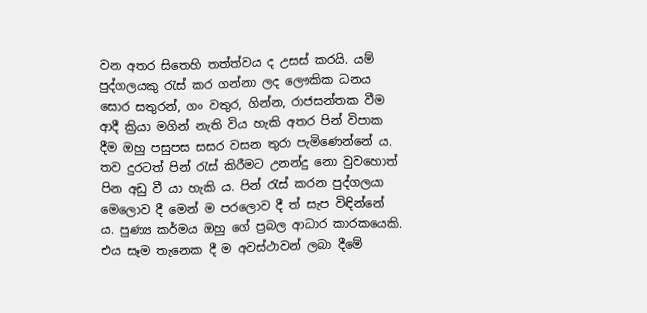වන අතර සිතෙහි තත්ත්වය ද උසස් කරයි. යම් පුද්ගලයකු රැස් කර ගන්නා ලද ලෞකික ධනය සොර සතුරන්, ගං වතුර, ගින්න, රාජසන්තක වීම ආදී ක්‍රියා මගින් නැති විය හැකි අතර පින් විපාක දීම ඔහු පසුපස සසර වසන තුරා පැමිණෙන්නේ ය. තව දුරටත් පින් රැස් කිරීමට උනන්දු නො වුවහොත් පින අඩු වී යා හැකි ය. පින් රැස් කරන පුද්ගලයා මෙලොව දී මෙන් ම පරලොව දී ත් සැප විඳින්නේ ය. පුණ්‍ය කර්මය ඔහු ගේ ප්‍රබල ආධාර කාරකයෙකි. එය සෑම තැනෙක දී ම අවස්ථාවන් ලබා දීමේ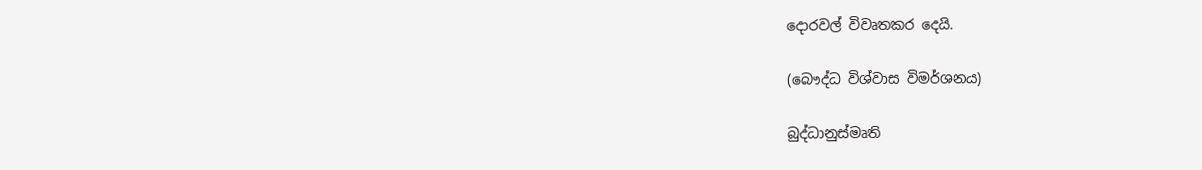දොරවල් විවෘතකර දෙයි.

(බෞද්ධ විශ්වාස විමර්ශනය)

බුද්ධානුස්මෘති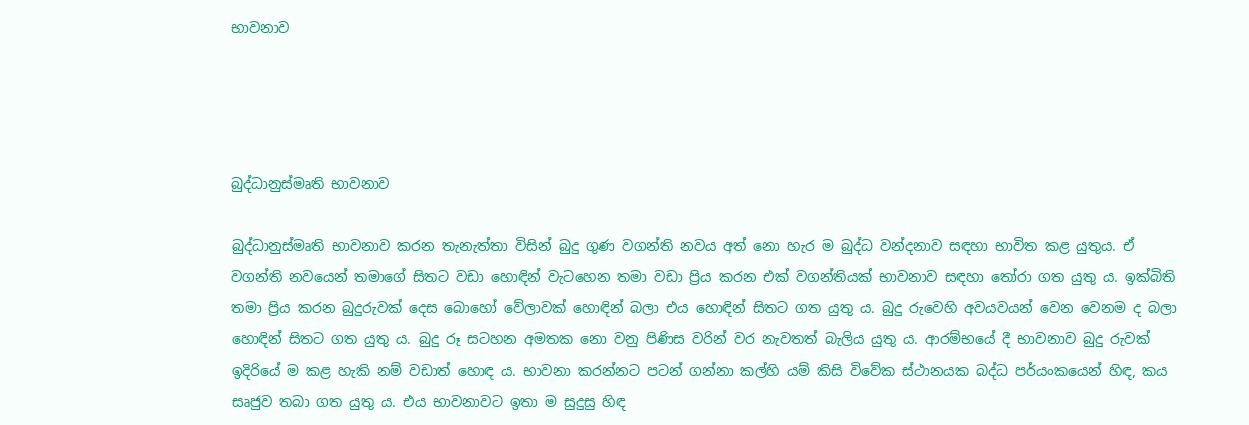භාවනාව




බුද්ධානුස්මෘති භාවනාව

බුද්ධානුස්මෘති භාවනාව කරන තැනැත්තා විසින් බුදු ගුණ වගන්ති නවය අත් නො හැර ම බුද්ධ වන්දනාව සඳහා භාවිත කළ යුතුය. ඒ වගන්ති නවයෙන් තමාගේ සිතට වඩා හොඳින් වැටහෙන තමා වඩා ප්‍රිය කරන එක් වගන්තියක් භාවනාව සඳහා තෝරා ගත යුතු ය. ඉක්බිති තමා ප්‍රිය කරන බුදුරුවක් දෙස බොහෝ වේලාවක් හොඳින් බලා එය හොඳින් සිතට ගත යුතු ය. බුදු රුවෙහි අවයවයන් වෙන වෙනම ද බලා හොඳින් සිතට ගත යුතු ය. බුදු රූ සටහන අමතක නො වනු පිණිස වරින් වර නැවතත් බැලිය යුතු ය. ආරම්භයේ දී භාවනාව බුදු රුවක් ඉදිරියේ ම කළ හැකි නම් වඩාත් හොඳ ය. භාවනා කරන්නට පටන් ගන්නා කල්හි යම් කිසි විවේක ස්ථානයක බද්ධ පර්යංකයෙන් හිඳ, කය සෘජුව තබා ගත යුතු ය. එය භාවනාවට ඉතා ම සුදුසු හිඳ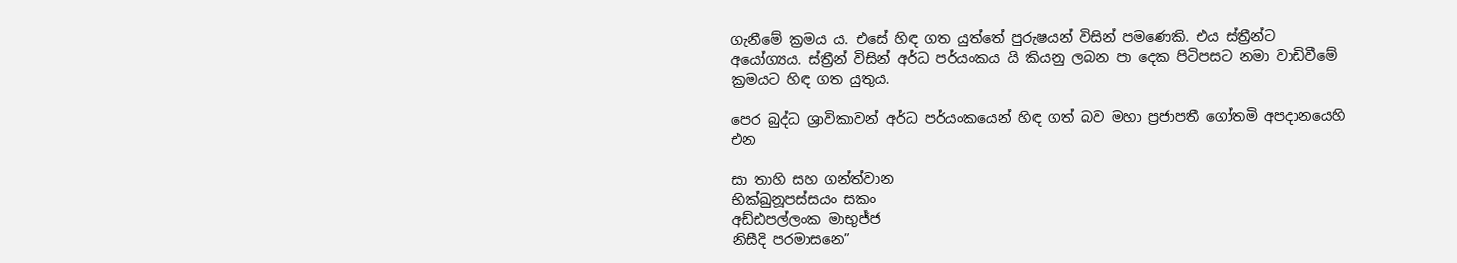ගැනීමේ ක්‍රමය ය. එසේ හිඳ ගත යුත්තේ පුරුෂයන් විසින් පමණෙකි. එය ස්ත්‍රීන්ට අයෝග්‍යය. ස්ත්‍රීන් විසින් අර්ධ පර්යංකය යි කියනු ලබන පා දෙක පිටිපසට නමා වාඩිවීමේ ක්‍රමයට හිඳ ගත යුතුය.

පෙර බුද්ධ ශ්‍රාවිකාවන් අර්ධ පර්යංකයෙන් හිඳ ගත් බව මහා ප්‍රජාපතී ගෝතමි අපදානයෙහි එන

සා තාහි සහ ගන්ත්වාන
භික්ඛුනූපස්සයං සකං
අඩ්ඪපල්ලංක මාභුජ්ජ
නිසීදි පරමාසනෙ”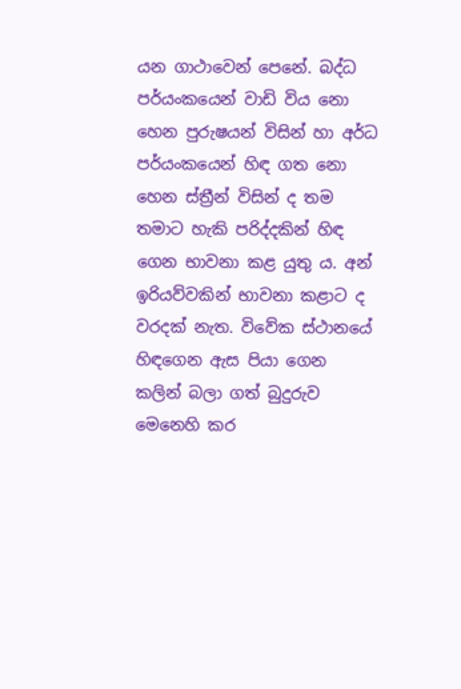යන ගාථාවෙන් පෙනේ. බද්ධ පර්යංකයෙන් වාඩි විය නො හෙන පුරුෂයන් විසින් හා අර්ධ පර්යංකයෙන් හිඳ ගත නො හෙන ස්ත්‍රීන් විසින් ද තම තමාට හැකි පරිද්දකින් හිඳ ගෙන භාවනා කළ යුතු ය. අන් ඉරියව්වකින් භාවනා කළාට ද වරදක් නැත. විවේක ස්ථානයේ හිඳගෙන ඇස පියා ගෙන කලින් බලා ගත් බුදුරුව මෙනෙහි කර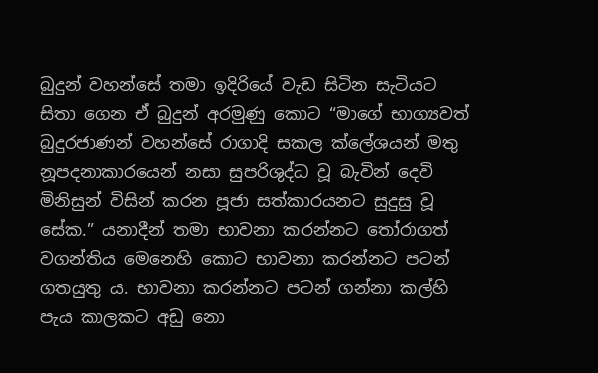බුදුන් වහන්සේ තමා ඉදිරියේ වැඩ සිටින සැටියට සිතා ගෙන ඒ බුදුන් අරමුණු කොට “මාගේ භාග්‍යවත් බුදුරජාණන් වහන්සේ රාගාදි සකල ක්ලේශයන් මතු නූපදනාකාරයෙන් නසා සුපරිශුද්ධ වූ බැවින් දෙවි මිනිසුන් විසින් කරන පූජා සත්කාරයනට සුදුසු වූ සේක.” යනාදීන් තමා භාවනා කරන්නට තෝරාගත් වගන්තිය මෙනෙහි කොට භාවනා කරන්නට පටන් ගතයුතු ය. භාවනා කරන්නට පටන් ගන්නා කල්හි පැය කාලකට අඩු නො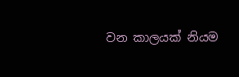වන කාලයක් නියම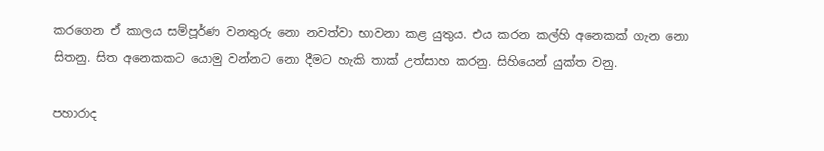කරගෙන ඒ කාලය සම්පූර්ණ වනතුරු නො නවත්වා භාවනා කළ යුතුය. එය කරන කල්හි අනෙකක් ගැන නො සිතනු. සිත අනෙකකට යොමු වන්නට නො දීමට හැකි තාක් උත්සාහ කරනු. සිහියෙන් යුක්ත වනු.

පහාරාද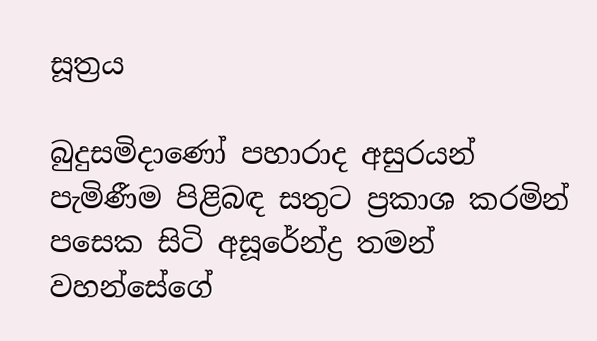සූත්‍රය

බුදුසමිදාණෝ පහාරාද අසුරයන් පැමිණීම පිළිබඳ සතුට ප්‍රකාශ කරමින් පසෙක සිටි අසූරේන්ද්‍ර තමන් වහන්සේගේ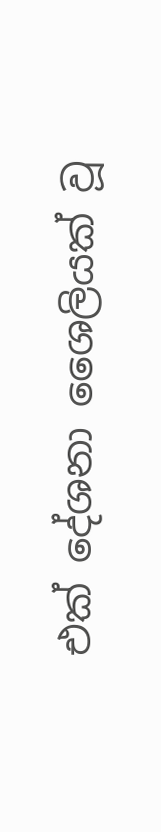එක් දේශනා ශෛලියක් වූ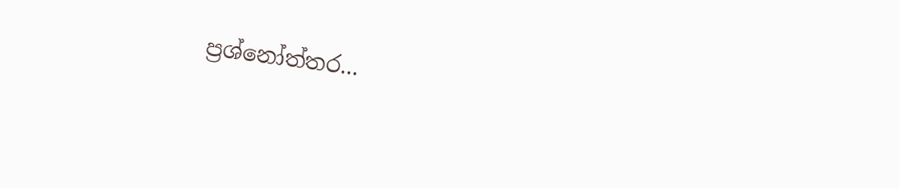ප්‍රශ්නෝත්තර...